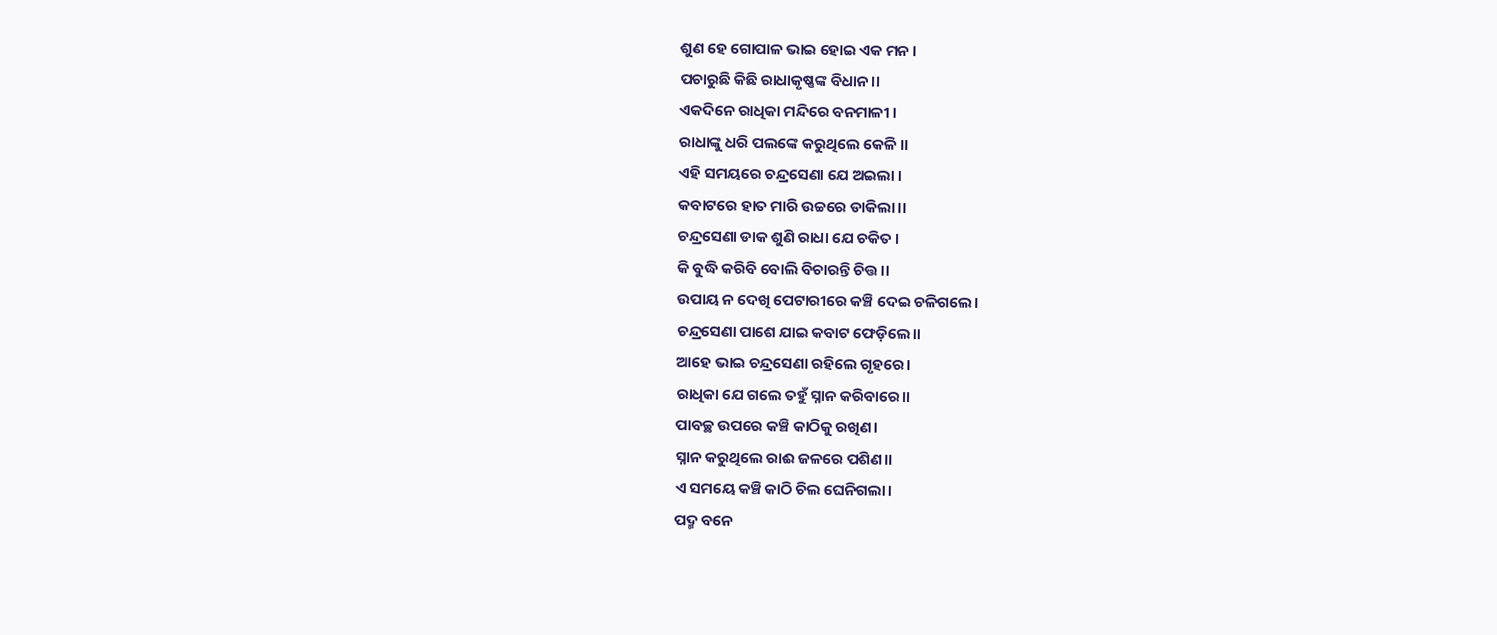ଶୁଣ ହେ ଗୋପାଳ ଭାଇ ହୋଇ ଏକ ମନ ।
ପଚାରୁଛି କିଛି ରାଧାକୃଷ୍ଣଙ୍କ ବିଧାନ।।
ଏକଦିନେ ରାଧିକା ମନ୍ଦିରେ ବନମାଳୀ ।
ରାଧାଙ୍କୁ ଧରି ପଲଙ୍କେ କରୁଥିଲେ କେଳି ।।
ଏହି ସମୟରେ ଚନ୍ଦ୍ରସେଣା ଯେ ଅଇଲା ।
କବାଟରେ ହାତ ମାରି ଉଚ୍ଚରେ ଡାକିଲା।।
ଚନ୍ଦ୍ରସେଣା ଡାକ ଶୁଣି ରାଧା ଯେ ଚକିତ ।
କି ବୁଦ୍ଧି କରିବି ବୋଲି ବିଚାରନ୍ତି ଚିତ୍ତ।।
ଉପାୟ ନ ଦେଖି ପେଟାରୀରେ କଞ୍ଚି ଦେଇ ଚଳିଗଲେ।
ଚନ୍ଦ୍ରସେଣା ପାଶେ ଯାଇ କବାଟ ଫେଡ଼ିଲେ।।
ଆହେ ଭାଇ ଚନ୍ଦ୍ରସେଣା ରହିଲେ ଗୃହରେ।
ରାଧିକା ଯେ ଗଲେ ତହୁଁ ସ୍ନାନ କରିବାରେ।।
ପାବଚ୍ଛ ଉପରେ କଞ୍ଚି କାଠିକୁ ରଖିଣ।
ସ୍ନାନ କରୁଥିଲେ ରାଈ ଜଳରେ ପଶିଣ।।
ଏ ସମୟେ କଞ୍ଚି କାଠି ଚିଲ ଘେନିଗଲା।
ପଦ୍ମ ବନେ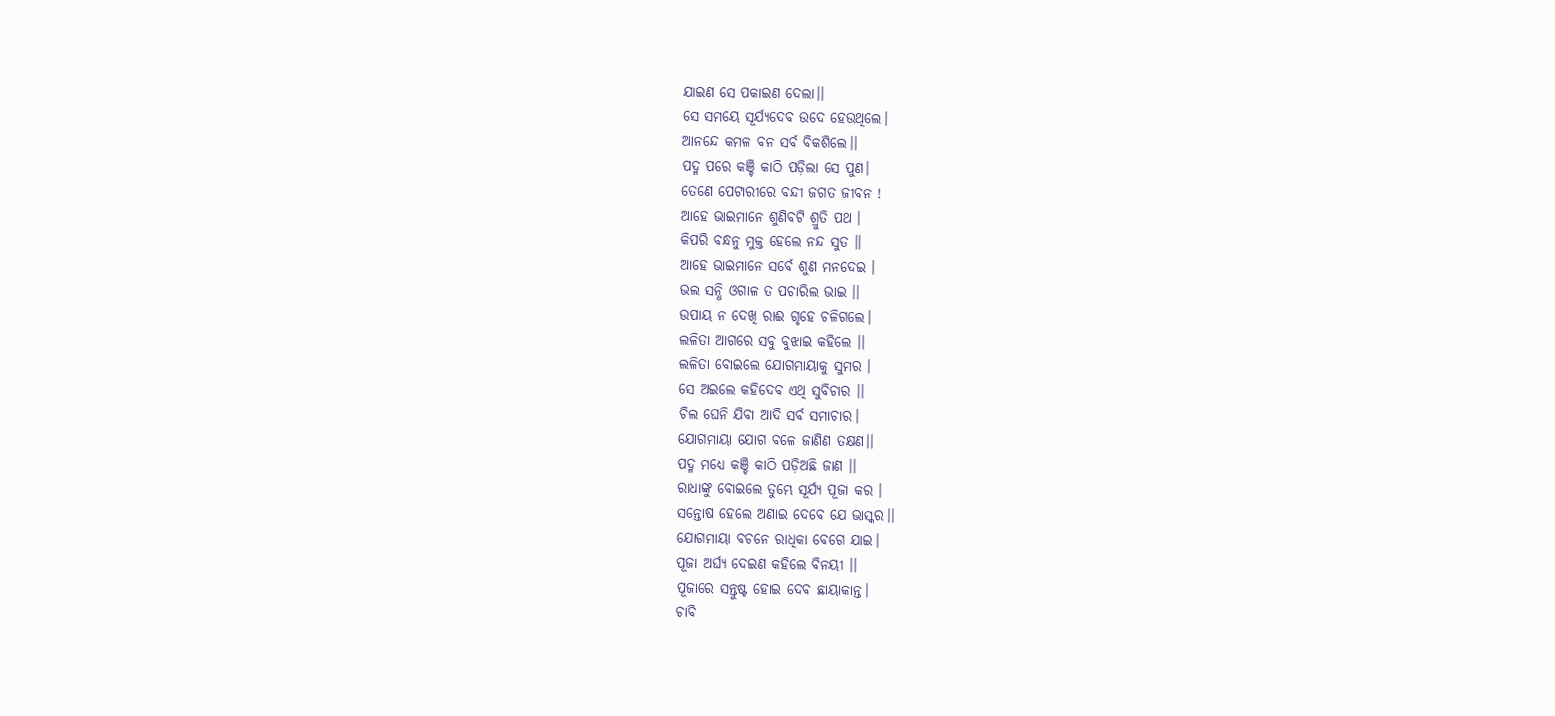ଯାଇଣ ସେ ପକାଇଣ ଦେଲା।।
ସେ ସମୟେ ସୂର୍ଯ୍ୟଦେବ ଉଦେ ହେଉଥିଲେ।
ଆନନ୍ଦେ କମଳ ବନ ସର୍ବ ବିକଶିଲେ।।
ପଦ୍ମ ପରେ କଞ୍ଚି କାଠି ପଡ଼ିଲା ସେ ପୁଣ।
ତେଣେ ପେଟାରୀରେ ବନ୍ଦୀ ଜଗତ ଜୀବନ !
ଆହେ ଭାଇମାନେ ଶୁଣିବଟି ଶ୍ରୁତି ପଥ ।
କିପରି ବନ୍ଧନୁ ମୁକ୍ତ ହେଲେ ନନ୍ଦ ସୁତ ।।
ଆହେ ଭାଇମାନେ ସର୍ବେ ଶୁଣ ମନଦେଇ ।
ଭଲ ସନ୍ଧି ଓଗାଳ ତ ପଚାରିଲ ଭାଇ ।।
ଉପାୟ ନ ଦେଖି ରାଈ ଗୃହେ ଚଳିଗଲେ।
ଲଳିତା ଆଗରେ ସବୁ ବୁଝାଇ କହିଲେ ।।
ଲଳିତା ବୋଇଲେ ଯୋଗମାୟାକୁ ସୁମର ।
ସେ ଅଇଲେ କହିଦେବ ଏଥି ସୁବିଚାର ।।
ଚିଲ ଘେନି ଯିବା ଆଦି ସର୍ବ ସମାଚାର।
ଯୋଗମାୟା ଯୋଗ ବଳେ ଜାଣିଣ ତକ୍ଷଣ।।
ପଦ୍ମ ମଧ୍ୟେ କଞ୍ଚି କାଠି ପଡ଼ିଅଛି ଜାଣ ।।
ରାଧାଙ୍କୁ ବୋଇଲେ ତୁମ୍ଭେ ସୂର୍ଯ୍ୟ ପୂଜା କର ।
ସନ୍ତୋଷ ହେଲେ ଅଣାଇ ଦେବେ ଯେ ଭାସ୍କର।।
ଯୋଗମାୟା ବଚନେ ରାଧିକା ବେଗେ ଯାଇ।
ପୂଜା ଅର୍ଘ୍ୟ ଦେଇଣ କହିଲେ ବିନୟୀ ।।
ପୂଜାରେ ସନ୍ତୁଷ୍ଟ ହୋଇ ଦେବ ଛାୟାକାନ୍ତ।
ଚାବି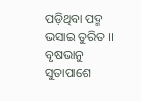ପଡ଼ିଥିବା ପଦ୍ମ ଭସାଇ ତୁରିତ ।।
ବୃଷଭାନୁ ସୁତାପାଶେ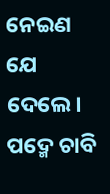ନେଇଣ ଯେ ଦେଲେ।
ପଦ୍ମେ ଚାବି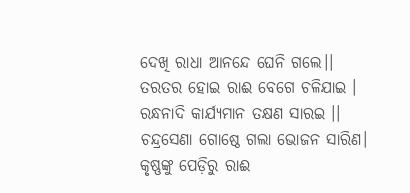ଦେଖି ରାଧା ଆନନ୍ଦେ ଘେନି ଗଲେ।।
ତରତର ହୋଇ ରାଈ ବେଗେ ଚଳିଯାଇ ।
ରନ୍ଧନାଦି କାର୍ଯ୍ୟମାନ ତକ୍ଷଣ ସାରଇ ।।
ଚନ୍ଦ୍ରସେଣା ଗୋଷ୍ଠେ ଗଲା ଭୋଜନ ସାରିଣ।
କୃଷ୍ଣଙ୍କୁ ପେଡ଼ିରୁ ରାଈ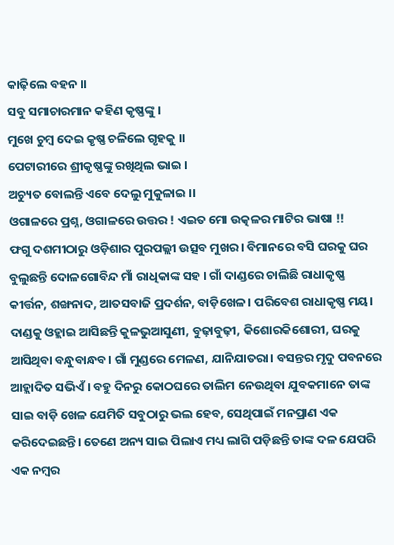କାଢ଼ିଲେ ବହନ ।।
ସବୁ ସମାଚାରମାନ କହିଣ କୃଷ୍ଣଙ୍କୁ ।
ମୁଖେ ଚୁମ୍ବ ଦେଇ କୃଷ୍ଣ ଚଳିଲେ ଗୃହକୁ ।।
ପେଟାରୀରେ ଶ୍ରୀକୃଷ୍ଣଙ୍କୁ ରଖିଥିଲ ଭାଇ ।
ଅଚ୍ୟୁତ ବୋଲନ୍ତି ଏବେ ଦେଲୁ ମୁକୁଳାଇ ।।
ଓଗାଳରେ ପ୍ରଶ୍ନ, ଓଗାଳରେ ଉତ୍ତର ! ଏଇତ ମୋ ଉତ୍କଳର ମାଟିର ଭାଷା !!
ଫଗୁ ଦଶମୀଠାରୁ ଓଡ଼ିଶାର ପୁରପଲ୍ଲୀ ଉତ୍ସବ ମୁଖର। ବିମାନରେ ବସି ଘରକୁ ଘର ବୁଲୁଛନ୍ତି ଦୋଳଗୋବିନ୍ଦ ମାଁ ରାଧିକାଙ୍କ ସହ । ଗାଁ ଦାଣ୍ଡରେ ଚାଲିଛି ରାଧାକୃଷ୍ଣ କୀର୍ତ୍ତନ, ଶଙ୍ଖନାଦ, ଆତସବାଜି ପ୍ରଦର୍ଶନ, ବାଡ଼ିଖେଳ। ପରିବେଶ ରାଧାକୃଷ୍ଣ ମୟ। ଦାଣ୍ଡକୁ ଓହ୍ଲାଇ ଆସିଛନ୍ତି କୁଳଭୁଆସୁଣୀ, ବୁଢ଼ାବୁଢ଼ୀ, କିଶୋରକିଶୋରୀ, ଘରକୁ ଆସିଥିବା ବନ୍ଧୁବାନ୍ଧବ। ଗାଁ ମୁଣ୍ଡରେ ମେଳଣ, ଯାନିଯାତରା। ବସନ୍ତର ମୃଦୁ ପବନରେ ଆହ୍ଲାଦିତ ସଭିଏଁ। ବହୁ ଦିନରୁ କୋଠଘରେ ତାଲିମ ନେଉଥିବା ଯୁବକମାନେ ତାଙ୍କ ସାଇ ବାଡ଼ି ଖେଳ ଯେମିତି ସବୁଠାରୁ ଭଲ ହେବ, ସେଥିପାଇଁ ମନପ୍ରାଣ ଏକ କରିଦେଇଛନ୍ତି। ତେଣେ ଅନ୍ୟ ସାଇ ପିଲାଏ ମଧ୍ୟ ଲାଗି ପଡ଼ିଛନ୍ତି ତାଙ୍କ ଦଳ ଯେପରି ଏକ ନମ୍ବର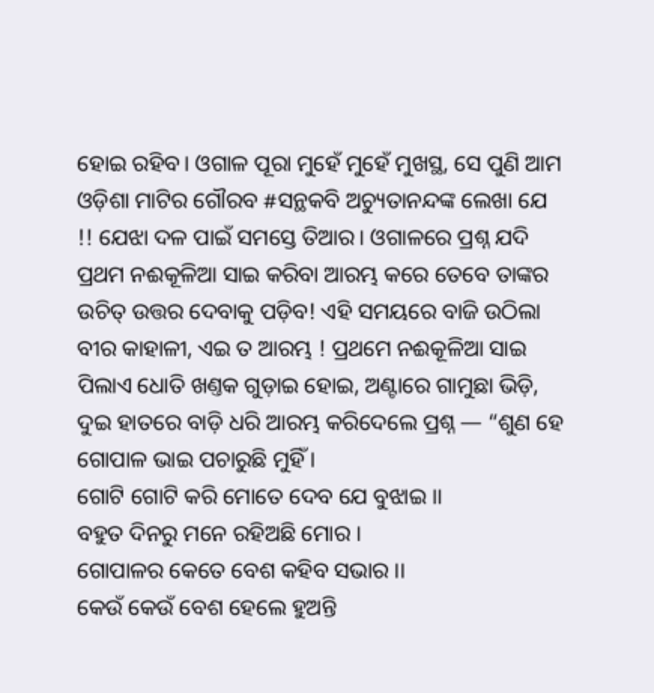ହୋଇ ରହିବ। ଓଗାଳ ପୂରା ମୁହେଁ ମୁହେଁ ମୁଖସ୍ଥ, ସେ ପୁଣି ଆମ ଓଡ଼ିଶା ମାଟିର ଗୌରବ #ସନ୍ଥକବି ଅଚ୍ୟୁତାନନ୍ଦଙ୍କ ଲେଖା ଯେ !! ଯେଝା ଦଳ ପାଇଁ ସମସ୍ତେ ତିଆର। ଓଗାଳରେ ପ୍ରଶ୍ନ ଯଦି ପ୍ରଥମ ନଈକୂଳିଆ ସାଇ କରିବା ଆରମ୍ଭ କରେ ତେବେ ତାଙ୍କର ଉଚିତ୍ ଉତ୍ତର ଦେବାକୁ ପଡ଼ିବ! ଏହି ସମୟରେ ବାଜି ଉଠିଲା ବୀର କାହାଳୀ, ଏଇ ତ ଆରମ୍ଭ ! ପ୍ରଥମେ ନଈକୂଳିଆ ସାଇ ପିଲାଏ ଧୋତି ଖଣ୍ତକ ଗୁଡ଼ାଇ ହୋଇ, ଅଣ୍ଟାରେ ଗାମୁଛା ଭିଡ଼ି, ଦୁଇ ହାତରେ ବାଡ଼ି ଧରି ଆରମ୍ଭ କରିଦେଲେ ପ୍ରଶ୍ନ — “ଶୁଣ ହେ ଗୋପାଳ ଭାଇ ପଚାରୁଛି ମୁହିଁ ।
ଗୋଟି ଗୋଟି କରି ମୋତେ ଦେବ ଯେ ବୁଝାଇ ।।
ବହୁତ ଦିନରୁ ମନେ ରହିଅଛି ମୋର ।
ଗୋପାଳର କେତେ ବେଶ କହିବ ସଭାର ।।
କେଉଁ କେଉଁ ବେଶ ହେଲେ ହୁଅନ୍ତି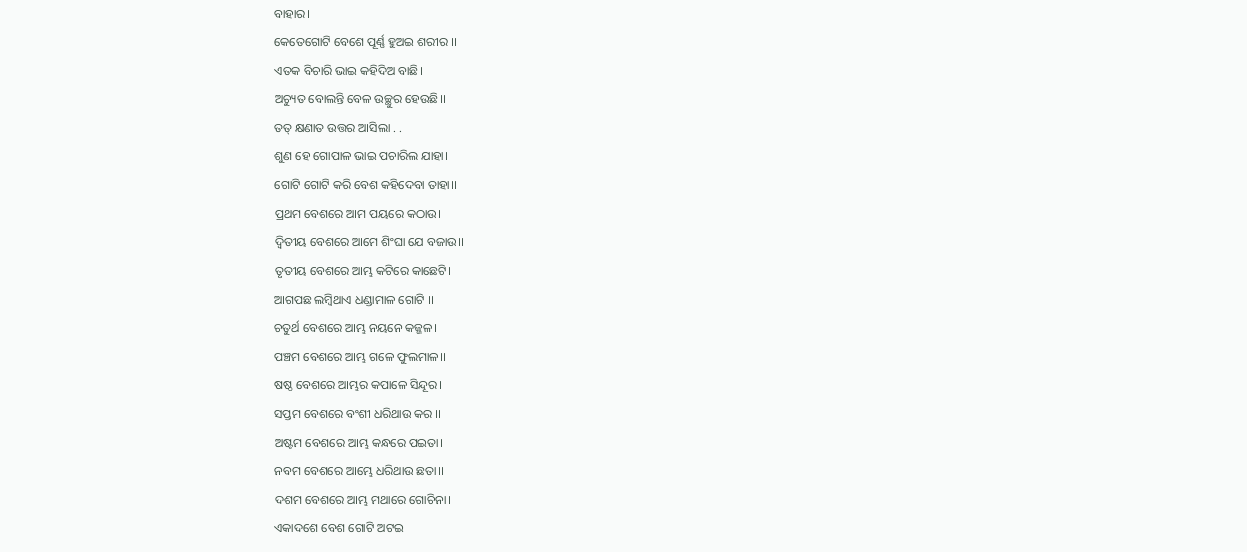ବାହାର।
କେତେଗୋଟି ବେଶେ ପୂର୍ଣ୍ଣ ହୁଅଇ ଶରୀର ।।
ଏତକ ବିଚାରି ଭାଇ କହିଦିଅ ବାଛି।
ଅଚ୍ୟୁତ ବୋଲନ୍ତି ବେଳ ଉଚ୍ଛୁର ହେଉଛି।।
ତତ୍ କ୍ଷଣାତ ଉତ୍ତର ଆସିଲା . .
ଶୁଣ ହେ ଗୋପାଳ ଭାଇ ପଚାରିଲ ଯାହା।
ଗୋଟି ଗୋଟି କରି ବେଶ କହିଦେବା ତାହା।।
ପ୍ରଥମ ବେଶରେ ଆମ ପୟରେ କଠାଉ।
ଦ୍ଵିତୀୟ ବେଶରେ ଆମେ ଶିଂଘା ଯେ ବଜାଉ।।
ତୃତୀୟ ବେଶରେ ଆମ୍ଭ କଟିରେ କାଛେଟି।
ଆଗପଛ ଲମ୍ବିଥାଏ ଧଣ୍ଡାମାଳ ଗୋଟି ।।
ଚତୁର୍ଥ ବେଶରେ ଆମ୍ଭ ନୟନେ କଜ୍ଜଳ।
ପଞ୍ଚମ ବେଶରେ ଆମ୍ଭ ଗଳେ ଫୁଲମାଳ।।
ଷଷ୍ଠ ବେଶରେ ଆମ୍ଭର କପାଳେ ସିନ୍ଦୂର।
ସପ୍ତମ ବେଶରେ ବଂଶୀ ଧରିଥାଉ କର ।।
ଅଷ୍ଟମ ବେଶରେ ଆମ୍ଭ କନ୍ଧରେ ପଇତା।
ନବମ ବେଶରେ ଆମ୍ଭେ ଧରିଥାଉ ଛତା।।
ଦଶମ ବେଶରେ ଆମ୍ଭ ମଥାରେ ଗୋଚିନା।
ଏକାଦଶେ ବେଶ ଗୋଟି ଅଟଇ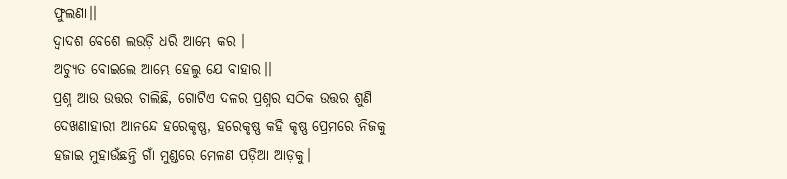ଫୁଲଣା।।
ଦ୍ଵାଦଶ ବେଶେ ଲଉଡ଼ି ଧରି ଆମ୍ଭେ କର ।
ଅଚ୍ୟୁତ ବୋଇଲେ ଆମ୍ଭେ ହେଲୁ ଯେ ବାହାର।।
ପ୍ରଶ୍ନ ଆଉ ଉତ୍ତର ଚାଲିଛି, ଗୋଟିଏ ଦଳର ପ୍ରଶ୍ନର ସଠିକ ଉତ୍ତର ଶୁଣି ଦେଖଣାହାରୀ ଆନନ୍ଦେ ହରେକୃଷ୍ଣ, ହରେକୃଷ୍ଣ କହି କୃଷ୍ଣ ପ୍ରେମରେ ନିଜକୁ ହଜାଇ ମୁହାଉଁଛନ୍ତି ଗାଁ ମୁଣ୍ଡରେ ମେଳଣ ପଡ଼ିଆ ଆଡ଼କୁ।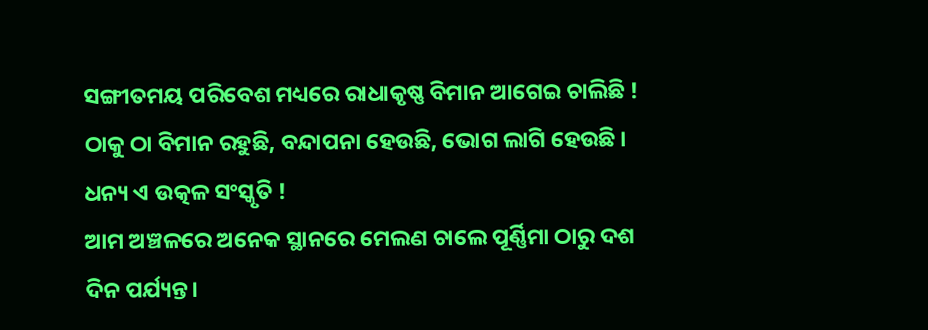ସଙ୍ଗୀତମୟ ପରିବେଶ ମଧ୍ୟରେ ରାଧାକୃଷ୍ଣ ବିମାନ ଆଗେଇ ଚାଲିଛି ! ଠାକୁ ଠା ବିମାନ ରହୁଛି, ବନ୍ଦାପନା ହେଉଛି, ଭୋଗ ଲାଗି ହେଉଛି । ଧନ୍ୟ ଏ ଉତ୍କଳ ସଂସ୍କୃତି !
ଆମ ଅଞ୍ଚଳରେ ଅନେକ ସ୍ଥାନରେ ମେଲଣ ଚାଲେ ପୂର୍ଣ୍ଣିମା ଠାରୁ ଦଶ ଦିନ ପର୍ଯ୍ୟନ୍ତ।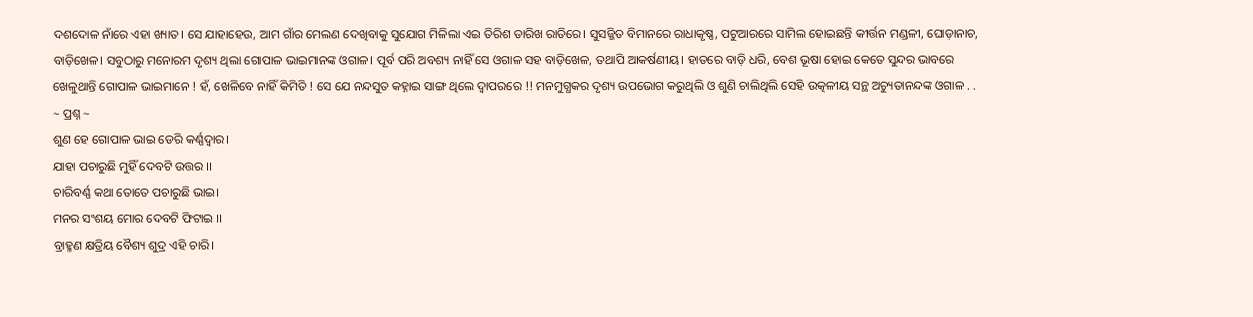ଦଶଦୋଳ ନାଁରେ ଏହା ଖ୍ୟାତ। ସେ ଯାହାହେଉ, ଆମ ଗାଁର ମେଲଣ ଦେଖିବାକୁ ସୁଯୋଗ ମିଳିଲା ଏଇ ତିରିଶ ତାରିଖ ରାତିରେ। ସୁସଜ୍ଜିତ ବିମାନରେ ରାଧାକୃଷ୍ଣ, ପଟୁଆରରେ ସାମିଲ ହୋଇଛନ୍ତି କୀର୍ତ୍ତନ ମଣ୍ଡଳୀ, ଘୋଡ଼ାନାଚ, ବାଡ଼ିଖେଳ। ସବୁଠାରୁ ମନୋରମ ଦୃଶ୍ୟ ଥିଲା ଗୋପାଳ ଭାଇମାନଙ୍କ ଓଗାଳ। ପୂର୍ବ ପରି ଅବଶ୍ୟ ନାହିଁ ସେ ଓଗାଳ ସହ ବାଡ଼ିଖେଳ, ତଥାପି ଆକର୍ଷଣୀୟ। ହାତରେ ବାଡ଼ି ଧରି, ବେଶ ଭୂଷା ହୋଇ କେତେ ସୁନ୍ଦର ଭାବରେ ଖେଳୁଥାନ୍ତି ଗୋପାଳ ଭାଇମାନେ ! ହଁ, ଖେଳିବେ ନାହିଁ କିମିତି ! ସେ ଯେ ନନ୍ଦସୁତ କହ୍ନାଇ ସାଙ୍ଗ ଥିଲେ ଦ୍ଵାପରରେ !! ମନମୁଗ୍ଧକର ଦୃଶ୍ୟ ଉପଭୋଗ କରୁଥିଲି ଓ ଶୁଣି ଚାଲିଥିଲି ସେହି ଉତ୍କଳୀୟ ସନ୍ଥ ଅଚ୍ୟୁତାନନ୍ଦଙ୍କ ଓଗାଳ . .
~ ପ୍ରଶ୍ନ ~
ଶୁଣ ହେ ଗୋପାଳ ଭାଇ ଡେରି କର୍ଣ୍ଣଦ୍ଵାର।
ଯାହା ପଚାରୁଛି ମୁହିଁ ଦେବଟି ଉତ୍ତର ।।
ଚାରିବର୍ଣ୍ଣ କଥା ତୋତେ ପଚାରୁଛି ଭାଇ।
ମନର ସଂଶୟ ମୋର ଦେବଟି ଫିଟାଇ ।।
ବ୍ରାହ୍ମଣ କ୍ଷତ୍ରିୟ ବୈଶ୍ୟ ଶୁଦ୍ର ଏହି ଚାରି।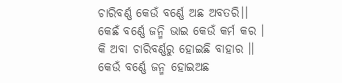ଚାରିବର୍ଣ୍ଣ କେଉଁ ବର୍ଣ୍ଣେ ଅଛ ଅବତରି।।
କେଛଁ ବର୍ଣ୍ଣେ ଜନ୍ମି ଭାଇ କେଉଁ କର୍ମ କର ।
କି ଅବା ଚାରିବର୍ଣ୍ଣରୁ ହୋଇଛି ବାହାର ।।
କେଉଁ ବର୍ଣ୍ଣେ ଜନ୍ମ ହୋଇଅଛ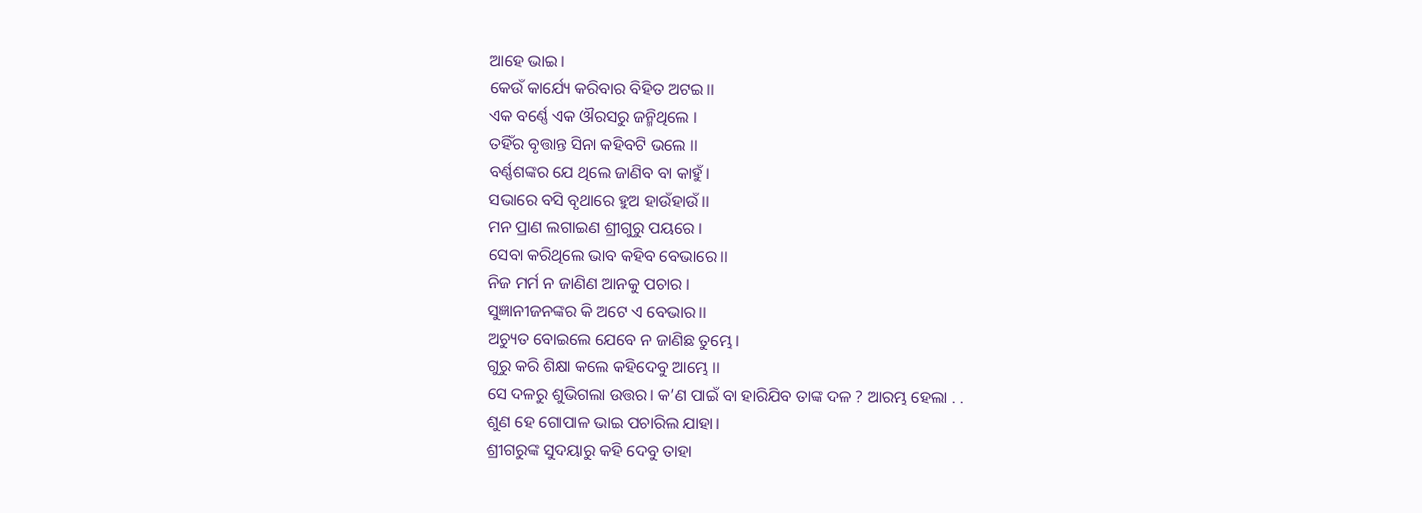ଆହେ ଭାଇ।
କେଉଁ କାର୍ଯ୍ୟେ କରିବାର ବିହିତ ଅଟଇ।।
ଏକ ବର୍ଣ୍ଣେ ଏକ ଔରସରୁ ଜନ୍ମିଥିଲେ ।
ତହିଁର ବୃତ୍ତାନ୍ତ ସିନା କହିବଟି ଭଲେ ।।
ବର୍ଣ୍ଣଶଙ୍କର ଯେ ଥିଲେ ଜାଣିବ ବା କାହୁଁ।
ସଭାରେ ବସି ବୃଥାରେ ହୁଅ ହାଉଁହାଉଁ।।
ମନ ପ୍ରାଣ ଲଗାଇଣ ଶ୍ରୀଗୁରୁ ପୟରେ ।
ସେବା କରିଥିଲେ ଭାବ କହିବ ବେଭାରେ।।
ନିଜ ମର୍ମ ନ ଜାଣିଣ ଆନକୁ ପଚାର ।
ସୁଜ୍ଞାନୀଜନଙ୍କର କି ଅଟେ ଏ ବେଭାର।।
ଅଚ୍ୟୁତ ବୋଇଲେ ଯେବେ ନ ଜାଣିଛ ତୁମ୍ଭେ।
ଗୁରୁ କରି ଶିକ୍ଷା କଲେ କହିଦେବୁ ଆମ୍ଭେ ।।
ସେ ଦଳରୁ ଶୁଭିଗଲା ଉତ୍ତର। କ’ଣ ପାଇଁ ବା ହାରିଯିବ ତାଙ୍କ ଦଳ ? ଆରମ୍ଭ ହେଲା . .
ଶୁଣ ହେ ଗୋପାଳ ଭାଇ ପଚାରିଲ ଯାହା।
ଶ୍ରୀଗରୁଙ୍କ ସୁଦୟାରୁ କହି ଦେବୁ ତାହା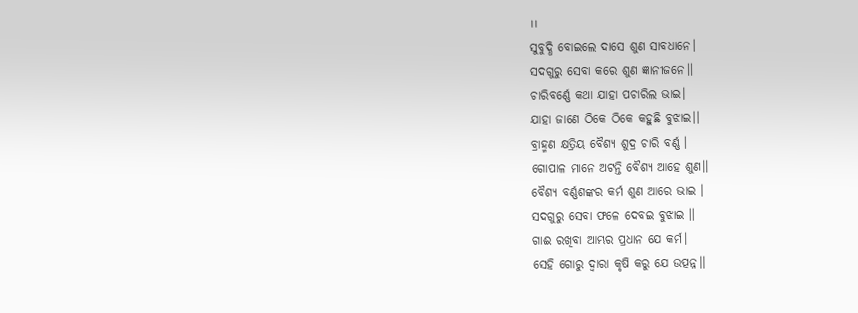।।
ସୁବୁଦ୍ଧି ବୋଇଲେ ଦାସେ ଶୁଣ ସାବଧାନେ।
ସଦଗୁରୁ ସେବା କରେ ଶୁଣ ଜ୍ଞାନୀଜନେ।।
ଚାରିବର୍ଣ୍ଣେ କଥା ଯାହା ପଚାରିଲ ଭାଇ।
ଯାହା ଜାଣେ ଠିକେ ଠିକେ କହୁଛି ବୁଝାଇ।।
ବ୍ରାହ୍ମଣ କ୍ଷତ୍ରିୟ ବୈଶ୍ୟ ଶୁଦ୍ର ଚାରି ବର୍ଣ୍ଣ ।
ଗୋପାଳ ମାନେ ଅଟନ୍ତି ବୈଶ୍ୟ ଆହେ ଶୁଣ।।
ବୈଶ୍ୟ ବର୍ଣ୍ଣଶଙ୍କର କର୍ମ ଶୁଣ ଆରେ ଭାଇ ।
ସଦଗୁରୁ ସେବା ଫଳେ ଦେବଇ ବୁଝାଇ ।।
ଗାଈ ରଖିବା ଆମ୍ଭର ପ୍ରଧାନ ଯେ କର୍ମ।
ସେହି ଗୋରୁ ଦ୍ଵାରା କୃଷି କରୁ ଯେ ଉତ୍ପନ୍ନ।।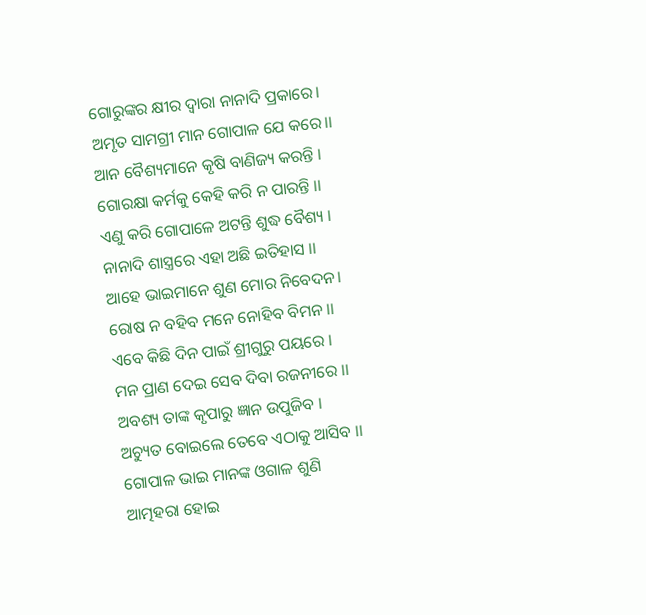ଗୋରୁଙ୍କର କ୍ଷୀର ଦ୍ୱାରା ନାନାଦି ପ୍ରକାରେ।
ଅମୃତ ସାମଗ୍ରୀ ମାନ ଗୋପାଳ ଯେ କରେ।।
ଆନ ବୈଶ୍ୟମାନେ କୃଷି ବାଣିଜ୍ୟ କରନ୍ତି ।
ଗୋରକ୍ଷା କର୍ମକୁ କେହି କରି ନ ପାରନ୍ତି ।।
ଏଣୁ କରି ଗୋପାଳେ ଅଟନ୍ତି ଶୁଦ୍ଧ ବୈଶ୍ୟ ।
ନାନାଦି ଶାସ୍ତ୍ରରେ ଏହା ଅଛି ଇତିହାସ ।।
ଆହେ ଭାଇମାନେ ଶୁଣ ମୋର ନିବେଦନ।
ରୋଷ ନ ବହିବ ମନେ ନୋହିବ ବିମନ ।।
ଏବେ କିଛି ଦିନ ପାଇଁ ଶ୍ରୀଗୁରୁ ପୟରେ ।
ମନ ପ୍ରାଣ ଦେଇ ସେବ ଦିବା ରଜନୀରେ ।।
ଅବଶ୍ୟ ତାଙ୍କ କୃପାରୁ ଜ୍ଞାନ ଉପୁଜିବ ।
ଅଚ୍ୟୁତ ବୋଇଲେ ତେବେ ଏଠାକୁ ଆସିବ ।।
ଗୋପାଳ ଭାଇ ମାନଙ୍କ ଓଗାଳ ଶୁଣି ଆତ୍ମହରା ହୋଇ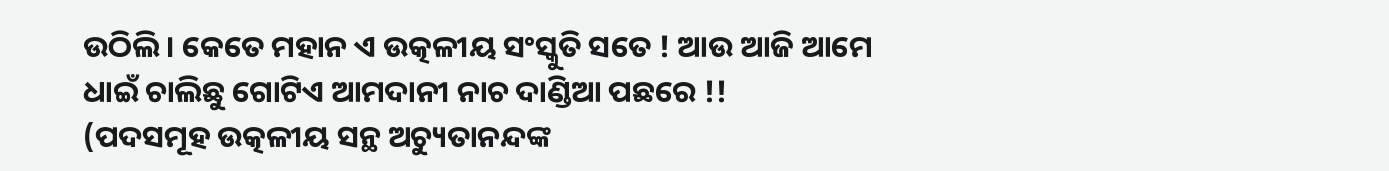ଉଠିଲି । କେତେ ମହାନ ଏ ଉତ୍କଳୀୟ ସଂସ୍କୁତି ସତେ ! ଆଉ ଆଜି ଆମେ ଧାଇଁ ଚାଲିଛୁ ଗୋଟିଏ ଆମଦାନୀ ନାଚ ଦାଣ୍ଡିଆ ପଛରେ !!
(ପଦସମୂହ ଉତ୍କଳୀୟ ସନ୍ଥ ଅଚ୍ୟୁତାନନ୍ଦଙ୍କ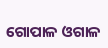ଗୋପାଳ ଓଗାଳ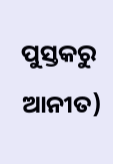ପୁସ୍ତକରୁ ଆନୀତ)